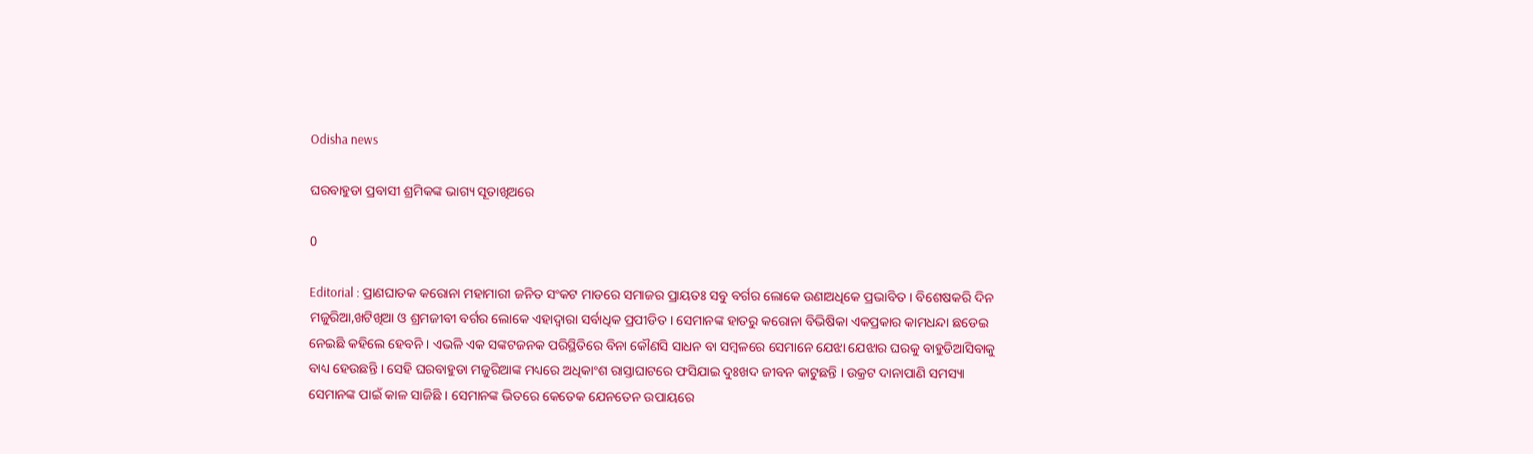Odisha news

ଘରବାହୁଡା ପ୍ରବାସୀ ଶ୍ରମିକଙ୍କ ଭାଗ୍ୟ ସୂତାଖିଅରେ

0

Editorial : ପ୍ରାଣଘାତକ କରୋନା ମହାମାରୀ ଜନିତ ସଂକଟ ମାଡରେ ସମାଜର ପ୍ରାୟତଃ ସବୁ ବର୍ଗର ଲୋକେ ଉଣାଅଧିକେ ପ୍ରଭାବିତ । ବିଶେଷକରି ଦିନ ମଜୁରିଆ,ଖଟିଖିଆ ଓ ଶ୍ରମଜୀବୀ ବର୍ଗର ଲୋକେ ଏହାଦ୍ୱାରା ସର୍ବାଧିକ ପ୍ରପୀଡିତ । ସେମାନଙ୍କ ହାତରୁ କରୋନା ବିଭିଷିକା ଏକପ୍ରକାର କାମଧନ୍ଦା ଛଡେଇ ନେଇଛି କହିଲେ ହେବନି । ଏଭଳି ଏକ ସଙ୍କଟଜନକ ପରିସ୍ଥିତିରେ ବିନା କୌଣସି ସାଧନ ବା ସମ୍ବଳରେ ସେମାନେ ଯେଝା ଯେଝାର ଘରକୁ ବାହୁଡିଆସିବାକୁ ବାଧ୍ୟ ହେଉଛନ୍ତି । ସେହି ଘରବାହୁଡା ମଜୁରିଆଙ୍କ ମଧ୍ୟରେ ଅଧିକାଂଶ ରାସ୍ତାଘାଟରେ ଫସିଯାଇ ଦୁଃଖଦ ଜୀବନ କାଟୁଛନ୍ତି । ଉକ୍ରଟ ଦାନାପାଣି ସମସ୍ୟା ସେମାନଙ୍କ ପାଇଁ କାଳ ସାଜିଛି । ସେମାନଙ୍କ ଭିତରେ କେତେକ ଯେନତେନ ଉପାୟରେ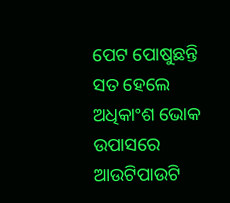ପେଟ ପୋଷୁଛନ୍ତି ସତ ହେଲେ ଅଧିକାଂଶ ଭୋକ ଉପାସରେ ଆଉଟିପାଉଟି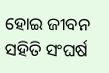ହୋଇ ଜୀବନ ସହିତି ସଂଘର୍ଷ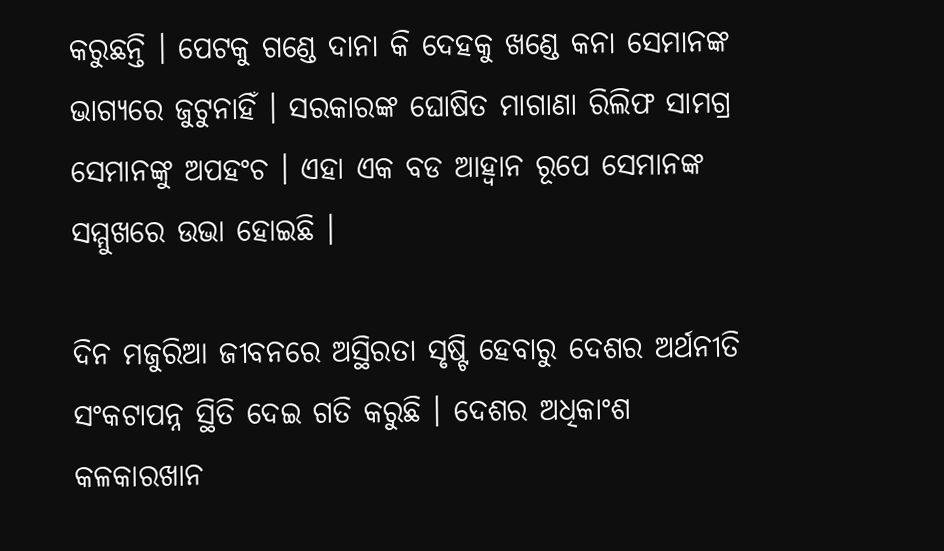କରୁଛନ୍ତି । ପେଟକୁ ଗଣ୍ଡେ ଦାନା କି ଦେହକୁ ଖଣ୍ଡେ କନା ସେମାନଙ୍କ ଭାଗ୍ୟରେ ଜୁଟୁନାହିଁ । ସରକାରଙ୍କ ଘୋଷିତ ମାଗାଣା ରିଲିଫ ସାମଗ୍ର ସେମାନଙ୍କୁ ଅପହଂଚ । ଏହା ଏକ ବଡ ଆହ୍ୱାନ ରୂପେ ସେମାନଙ୍କ ସମ୍ମୁଖରେ ଉଭା ହୋଇଛି ।

ଦିନ ମଜୁରିଆ ଜୀବନରେ ଅସ୍ଥିରତା ସୃଷ୍ଟି ହେବାରୁ ଦେଶର ଅର୍ଥନୀତି ସଂକଟାପନ୍ନ ସ୍ଥିତି ଦେଇ ଗତି କରୁଛି । ଦେଶର ଅଧିକାଂଶ କଳକାରଖାନ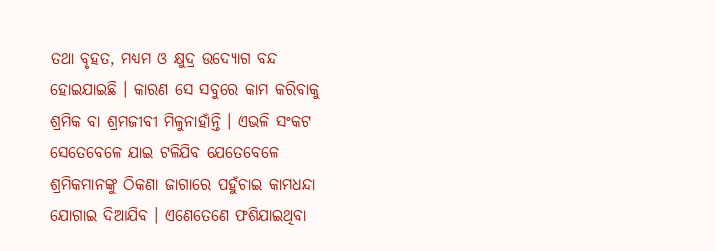ତଥା ବୃହତ, ମଧ୍ୟମ ଓ କ୍ଷୁଦ୍ର ଉଦ୍ୟୋଗ ବନ୍ଦ ହୋଇଯାଇଛି । କାରଣ ସେ ସବୁରେ କାମ କରିବାକୁ ଶ୍ରମିକ ବା ଶ୍ରମଜୀବୀ ମିଳୁନାହାଁନ୍ତି । ଏଭଳି ସଂକଟ ସେତେବେଳେ ଯାଇ ଟଳିଯିବ ଯେତେବେଳେ ଶ୍ରମିକମାନଙ୍କୁ ଠିକଣା ଜାଗାରେ ପହୁଁଚାଇ କାମଧନ୍ଦା ଯୋଗାଇ ଦିଆଯିବ । ଏଣେତେଣେ ଫଶିଯାଇଥିବା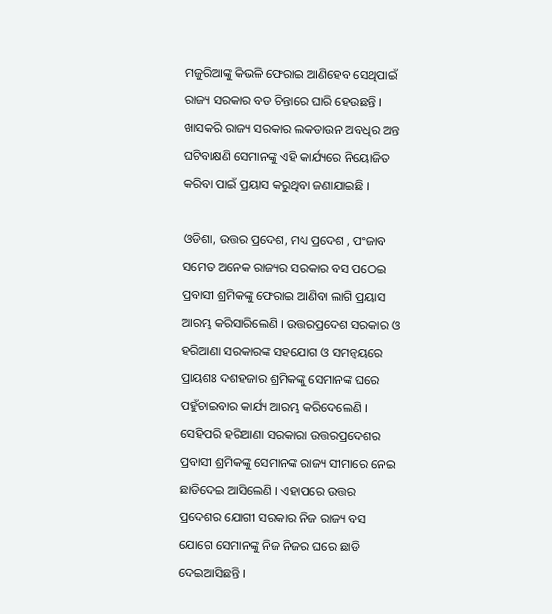ମଜୁରିଆଙ୍କୁ କିଭଳି ଫେରାଇ ଆଣିହେବ ସେଥିପାଇଁ ରାଜ୍ୟ ସରକାର ବଡ ଚିନ୍ତାରେ ଘାରି ହେଉଛନ୍ତି । ଖାସକରି ରାଜ୍ୟ ସରକାର ଲକଡାଉନ ଅବଧିର ଅନ୍ତ ଘଟିବାକ୍ଷଣି ସେମାନଙ୍କୁ ଏହି କାର୍ଯ୍ୟରେ ନିୟୋଜିତ କରିବା ପାଇଁ ପ୍ରୟାସ କରୁଥିବା ଜଣାଯାଇଛି ।

ଓଡିଶା, ଉତ୍ତର ପ୍ରଦେଶ, ମଧ୍ୟ ପ୍ରଦେଶ , ପଂଜାବ ସମେତ ଅନେକ ରାଜ୍ୟର ସରକାର ବସ ପଠେଇ ପ୍ରବାସୀ ଶ୍ରମିକଙ୍କୁ ଫେରାଇ ଆଣିବା ଲାଗି ପ୍ରୟାସ ଆରମ୍ଭ କରିସାରିଲେଣି । ଉତ୍ତରପ୍ରଦେଶ ସରକାର ଓ ହରିଆଣା ସରକାରଙ୍କ ସହଯୋଗ ଓ ସମନ୍ୱୟରେ ପ୍ରାୟଶଃ ଦଶହଜାର ଶ୍ରମିକଙ୍କୁ ସେମାନଙ୍କ ଘରେ ପହୁଁଚାଇବାର କାର୍ଯ୍ୟ ଆରମ୍ଭ କରିଦେଲେଣି । ସେହିପରି ହରିଆଣା ସରକାରା ଉତ୍ତରପ୍ରଦେଶର ପ୍ରବାସୀ ଶ୍ରମିକଙ୍କୁ ସେମାନଙ୍କ ରାଜ୍ୟ ସୀମାରେ ନେଇ ଛାଡିଦେଇ ଆସିଲେଣି । ଏହାପରେ ଉତ୍ତର ପ୍ରଦେଶର ଯୋଗୀ ସରକାର ନିଜ ରାଜ୍ୟ ବସ ଯୋଗେ ସେମାନଙ୍କୁ ନିଜ ନିଜର ଘରେ ଛାଡି ଦେଇଆସିଛନ୍ତି ।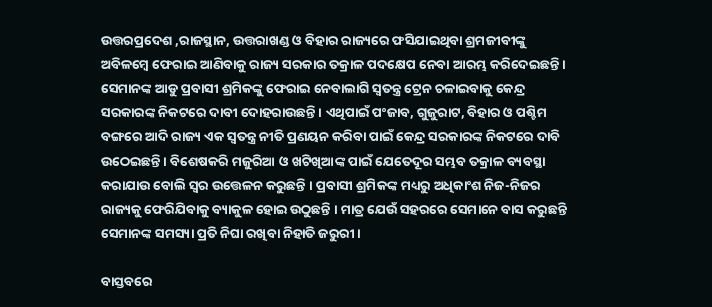ଉତ୍ତରପ୍ରଦେଶ ,ରାଜସ୍ଥାନ, ଉତ୍ତରାଖଣ୍ଡ ଓ ବିହାର ରାଜ୍ୟରେ ଫସିଯାଇଥିବା ଶ୍ରମଜୀବୀଙ୍କୁ ଅବିଳମ୍ବେ ଫେରାଇ ଆଣିବାକୁ ରାଜ୍ୟ ସରକାର ତକ୍ରାଳ ପଦକ୍ଷେପ ନେବା ଆରମ୍ଭ କରିଦେଇଛନ୍ତି । ସେମାନଙ୍କ ଆଡୁ ପ୍ରବାସୀ ଶ୍ରମିକଙ୍କୁ ଫେରାଇ ନେବାଲାଗି ସ୍ୱତନ୍ତ୍ର ଟ୍ରେନ ଚଳାଇବାକୁ କେନ୍ଦ୍ର ସରକାରଙ୍କ ନିକଟରେ ଦାବୀ ଦୋହରାଉଛନ୍ତି । ଏଥିପାଇଁ ପଂଜାବ, ଗୁଜୁରାଟ, ବିହାର ଓ ପଶ୍ଚିମ ବଙ୍ଗରେ ଆଦି ରାଜ୍ୟ ଏକ ସ୍ୱତନ୍ତ୍ର ନୀତି ପ୍ରଣୟନ କରିବା ପାଇଁ କେନ୍ଦ୍ର ସରକାରଙ୍କ ନିକଟରେ ଦାବି ଉଠେଇଛନ୍ତି । ବିଶେଷକରି ମଜୁରିଆ ଓ ଖଟିଖିଆଙ୍କ ପାଇଁ ଯେତେଦୂର ସମ୍ଭବ ତକ୍ରାଳ ବ୍ୟବସ୍ଥା କରାଯାଉ ବୋଲି ସ୍ୱର ଉତ୍ତେଳନ କରୁଛନ୍ତି । ପ୍ରବାସୀ ଶ୍ରମିକଙ୍କ ମଧ୍ୟରୁ ଅଧିକାଂଶ ନିଜ-ନିଜର ରାଜ୍ୟକୁ ଫେରିଯିବାକୁ ବ୍ୟାକୁଳ ହୋଇ ଉଠୁଛନ୍ତି । ମାତ୍ର ଯେଉଁ ସହରରେ ସେମାନେ ବାସ କରୁଛନ୍ତି ସେମାନଙ୍କ ସମସ୍ୟା ପ୍ରତି ନିଘା ରଖିବା ନିହାତି ଜରୁରୀ ।

ବାସ୍ତବରେ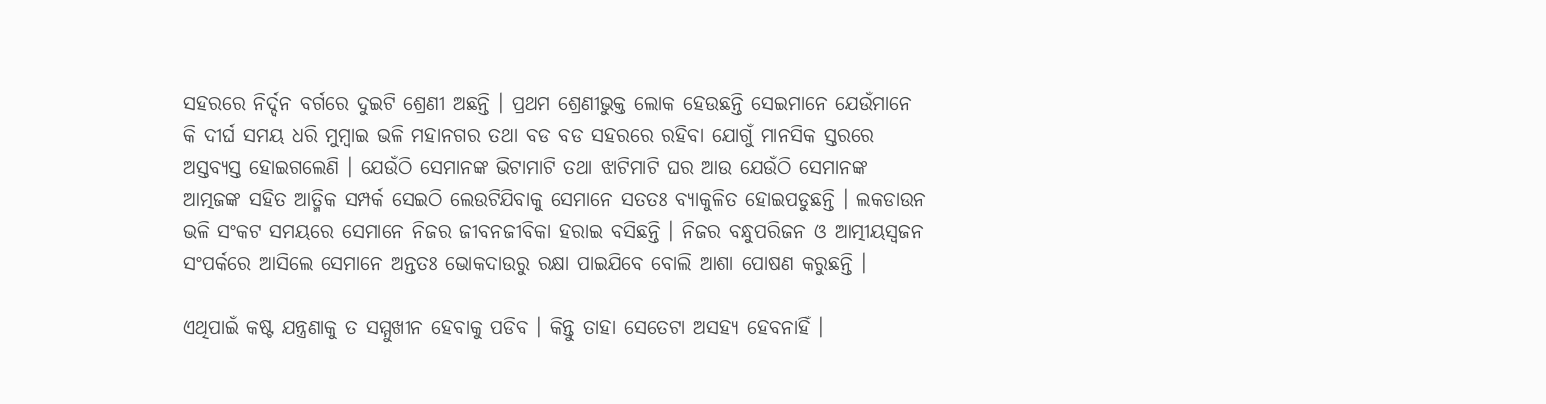ସହରରେ ନିର୍ଦ୍ଦନ ବର୍ଗରେ ଦୁଇଟି ଶ୍ରେଣୀ ଅଛନ୍ତି । ପ୍ରଥମ ଶ୍ରେଣୀଭୁକ୍ତ ଲୋକ ହେଉଛନ୍ତି ସେଇମାନେ ଯେଉଁମାନେ କି ଦୀର୍ଘ ସମୟ ଧରି ମୁମ୍ବାଇ ଭଳି ମହାନଗର ତଥା ବଡ ବଡ ସହରରେ ରହିବା ଯୋଗୁଁ ମାନସିକ ସ୍ତରରେ ଅସ୍ତବ୍ୟସ୍ତ ହୋଇଗଲେଣି । ଯେଉଁଠି ସେମାନଙ୍କ ଭିଟାମାଟି ତଥା ଝାଟିମାଟି ଘର ଆଉ ଯେଉଁଠି ସେମାନଙ୍କ ଆତ୍ମଜଙ୍କ ସହିତ ଆତ୍ମିକ ସମ୍ପର୍କ ସେଇଠି ଲେଉଟିଯିବାକୁ ସେମାନେ ସତତଃ ବ୍ୟାକୁଳିତ ହୋଇପଡୁଛନ୍ତି । ଲକଡାଉନ ଭଳି ସଂକଟ ସମୟରେ ସେମାନେ ନିଜର ଜୀବନଜୀବିକା ହରାଇ ବସିଛନ୍ତି । ନିଜର ବନ୍ଧୁପରିଜନ ଓ ଆତ୍ମୀୟସ୍ୱଜନ ସଂପର୍କରେ ଆସିଲେ ସେମାନେ ଅନ୍ତତଃ ଭୋକଦାଉରୁ ରକ୍ଷା ପାଇଯିବେ ବୋଲି ଆଶା ପୋଷଣ କରୁଛନ୍ତି ।

ଏଥିପାଇଁ କଷ୍ଟ ଯନ୍ତ୍ରଣାକୁ ତ ସମ୍ମୁଖୀନ ହେବାକୁ ପଡିବ । କିନ୍ତୁ ତାହା ସେତେଟା ଅସହ୍ୟ ହେବନାହିଁ ।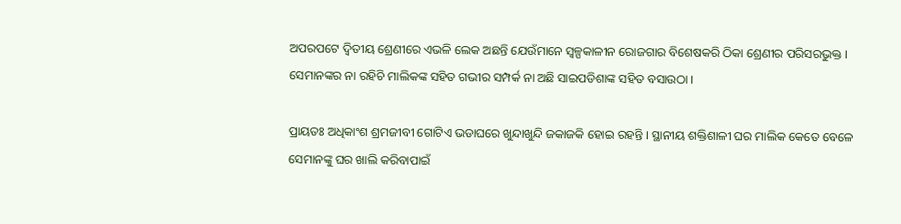ଅପରପଟେ ଦ୍ୱିତୀୟ ଶ୍ରେଣୀରେ ଏଭଳି ଲେକ ଅଛନ୍ତି ଯେଉଁମାନେ ସ୍ୱଳ୍ପକାଳୀନ ରୋଜଗାର ବିଶେଷକରି ଠିକା ଶ୍ରେଣୀର ପରିସରଭୁକ୍ତ । ସେମାନଙ୍କର ନା ରହିଚି ମାଲିକଙ୍କ ସହିତ ଗଭୀର ସମ୍ପର୍କ ନା ଅଛି ସାଇପଡିଶାଙ୍କ ସହିତ ବସାଉଠା ।

ପ୍ରାୟତଃ ଅଧିକାଂଶ ଶ୍ରମଜୀବୀ ଗୋଟିଏ ଭଡାଘରେ ଖୁନ୍ଦାଖୁନ୍ଦି ଜକାଜକି ହୋଇ ରହନ୍ତି । ସ୍ଥାନୀୟ ଶକ୍ତିଶାଳୀ ଘର ମାଲିକ କେତେ ବେଳେ ସେମାନଙ୍କୁ ଘର ଖାଲି କରିବାପାଇଁ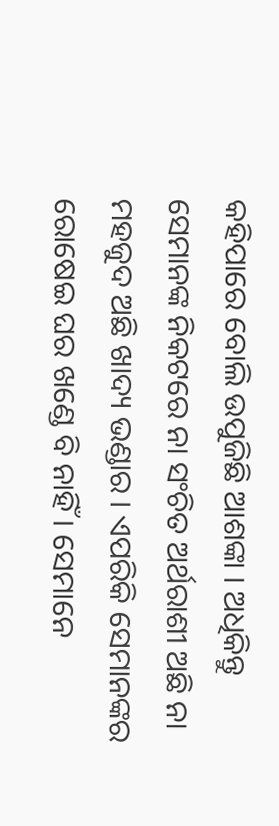କହିପାରେ ବୋଲି ଉପୁଜିଛି ଆଶଙ୍କା । ଅଧିକିନ୍ତୁ ସେମାନଙ୍କ ନିକଟରେ ନା ସଂଚିତ ଅର୍ଥରାଶୀ ଅଛି ନା ମହଜୁଦ ଅଛି ଖାଦ୍ୟ ଭଣ୍ଡାର । ଏପରିକି ସେମାନଙ୍କର ରୋଷେଇ ଘର ଖଣ୍ଡେ ବି ନାହିଁ । ସେମାନେ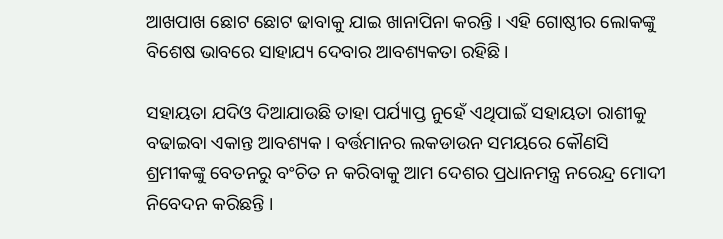ଆଖପାଖ ଛୋଟ ଛୋଟ ଢାବାକୁ ଯାଇ ଖାନାପିନା କରନ୍ତି । ଏହି ଗୋଷ୍ଠୀର ଲୋକଙ୍କୁ ବିଶେଷ ଭାବରେ ସାହାଯ୍ୟ ଦେବାର ଆବଶ୍ୟକତା ରହିଛି ।

ସହାୟତା ଯଦିଓ ଦିଆଯାଉଛି ତାହା ପର୍ଯ୍ୟାପ୍ତ ନୁହେଁ ଏଥିପାଇଁ ସହାୟତା ରାଶୀକୁ ବଢାଇବା ଏକାନ୍ତ ଆବଶ୍ୟକ । ବର୍ତ୍ତମାନର ଲକଡାଉନ ସମୟରେ କୌଣସି ଶ୍ରମୀକଙ୍କୁ ବେତନରୁ ବଂଚିତ ନ କରିବାକୁ ଆମ ଦେଶର ପ୍ରଧାନମନ୍ତ୍ର ନରେନ୍ଦ୍ର ମୋଦୀ ନିବେଦନ କରିଛନ୍ତି ।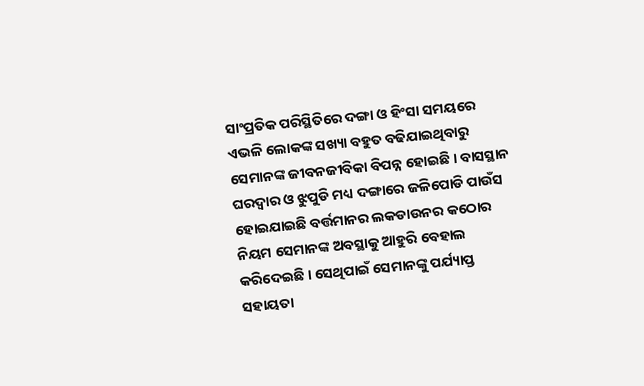ସାଂପ୍ରତିକ ପରିସ୍ଥିତିରେ ଦଙ୍ଗା ଓ ହିଂସା ସମୟରେ ଏଭଳି ଲୋକଙ୍କ ସଖ୍ୟା ବହୁତ ବଢିଯାଇଥିବାରୁ ସେମାନଙ୍କ ଜୀବନଜୀବିକା ବିପନ୍ନ ହୋଇଛି । ବାସସ୍ଥାନ ଘରଦ୍ୱାର ଓ ଝୁପୁଡି ମଧ୍ୟ ଦଙ୍ଗାରେ ଜଳିପୋଡି ପାଉଁସ ହୋଇଯାଇଛି ବର୍ତ୍ତମାନର ଲକଡାଉନର କଠୋର ନିୟମ ସେମାନଙ୍କ ଅବସ୍ଥାକୁ ଆହୁରି ବେହାଲ କରିଦେଇଛି । ସେଥିପାଇଁ ସେମାନଙ୍କୁ ପର୍ଯ୍ୟାପ୍ତ ସହାୟତା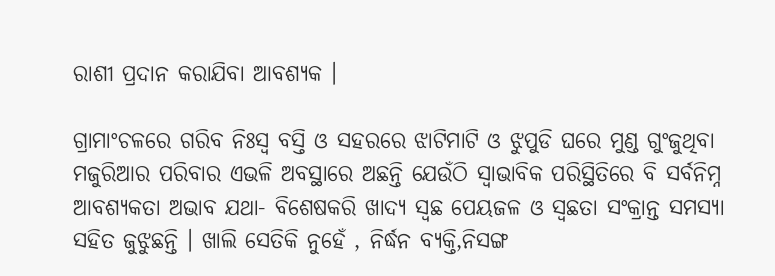ରାଶୀ ପ୍ରଦାନ କରାଯିବା ଆବଶ୍ୟକ ।

ଗ୍ରାମାଂଚଳରେ ଗରିବ ନିଃସ୍ୱ ବସ୍ତି ଓ ସହରରେ ଝାଟିମାଟି ଓ ଝୁପୁଡି ଘରେ ମୁଣ୍ଡ ଗୁଂଜୁଥିବା ମଜୁରିଆର ପରିବାର ଏଭଳି ଅବସ୍ଥାରେ ଅଛନ୍ତି ଯେଉଁଠି ସ୍ୱାଭାବିକ ପରିସ୍ଥିତିରେ ବି ସର୍ବନିମ୍ନ ଆବଶ୍ୟକତା ଅଭାବ ଯଥା- ବିଶେଷକରି ଖାଦ୍ୟ ସ୍ୱଛ ପେୟଜଳ ଓ ସ୍ୱଛତା ସଂକ୍ରାନ୍ତ ସମସ୍ୟା ସହିତ ଜୁଝୁଛନ୍ତି । ଖାଲି ସେତିକି ନୁହେଁ , ନିର୍ଦ୍ଧନ ବ୍ୟକ୍ତି,ନିସଙ୍ଗ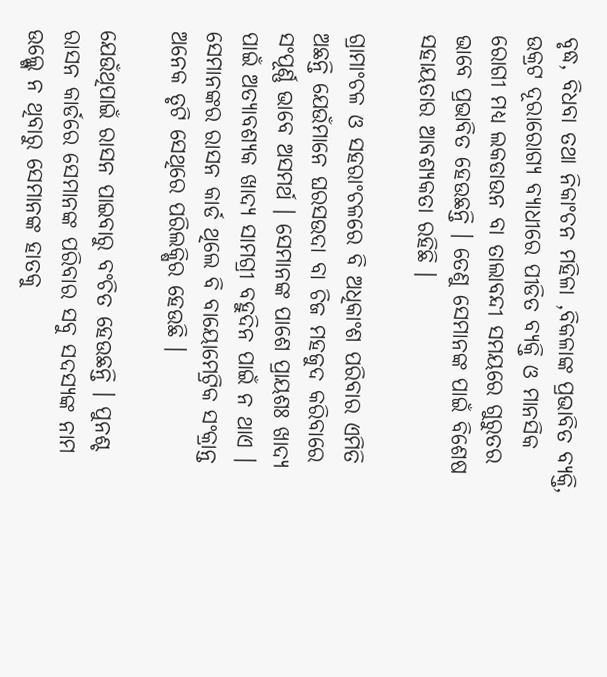ବୃଦ୍ଧ, ବିଧବା ତଥା ନିକାଂଚନ ମହିଳା ,ବିକଳାଙ୍କ ପ୍ରଭାବିତ ବ୍ୟକ୍ତି, ଉକ୍ରଟ ଦୂରାରୋଗ୍ୟ ବ୍ୟାଧୀରେ ପୀଡିତ ବ୍ୟକ୍ତି ଓ ମାନସିକ ରୋଗୀ ମଧ୍ୟ ଲକଡାଉନ ବା ତାଲାବନ୍ଦୀ ସମୟରେ ଗୁରୁତର ଭାବେ ପ୍ରଭାବିତ ହେଉଛନ୍ତି । ତେଣୁ ସେମାନଙ୍କ ପାଇଁ ବିଶେଷ ସହାୟତାର ଆବଶ୍ୟକତା ରହିଛି ।

ଗ୍ରାମାଂଚଳ ଓ ସହରାଂଚଳରେ ବି ଅଧିକାଂଶ ପରିବାର ଏମିତି ଅଛନ୍ତି ଯେଉଁମାନେ ଘରସଉଦା ବା ଚିଜ ମହଜୁଦ କରିବାରେ ସଂପୂର୍ଣ୍ଣ ଭାବେ ଅସମର୍ଥ । ସେମାନଙ୍କ ପାଶେ ପ୍ରାୟଶଃ ଖାଦ୍ୟ ପାଇଁ ଅତ୍ୟାବଶ୍ୟକ ଖାଦ୍ୟ ସାମଗ୍ରୀ ବହୁଦିନ ପାଇଁ ନ ଥାଏ । ସେମାନଙ୍କର ରାସନ କାର୍ଡ ଥିଲେ ବି ବାୟୋମେଟ୍ରିକ ସଂକ୍ରାନ୍ତ ଅନେକ ତୃଟି ସେଥିରେ ପରିଲକ୍ଷିର ହେଉଛି ।

ଯେଉଁଥିପାଇଁ ରାସନ ପାଇବାରୁ ବଂଚିତ ହେଉଛନ୍ତି । ପୁନଶ୍ଚ ରାସନ କାର୍ଡରେ ସେମାନଙ୍କ ପରିବାର ସବୁ ସଦସ୍ୟଙ୍କ ନାମ ଉଲ୍ଲ୍ଖେ ନ ଥିବାରୁ ସେମାନଙ୍କ ହାତକୁ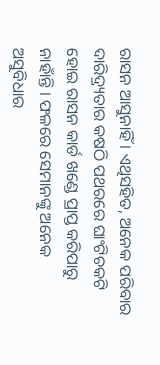ରାସନ ଆସୁନାହିଁ । ଏଥିସହିତ, ଅନେକ ପରିବାର ଦାରିଦ୍ର୍ୟତାର କଷଠି ପଥରରେ ଘାଂଟିଚକଟି ହୋଇ ରାସନ କାର୍ଡ ଖଣ୍ଡେ ପ୍ରାପ୍ତ କରିପାରୁ ନାହାଁନ୍ତି । ଫଳରେ ସେମାନଙ୍କୁ ଅନେକ ଅସୁବିଧାର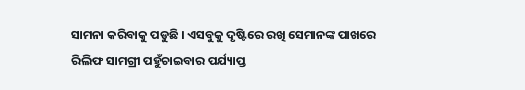ସାମନା କରିବାକୁ ପଡୁଛି । ଏସବୁକୁ ଦୃଷ୍ଟିରେ ରଖି ସେମାନଙ୍କ ପାଖରେ ରିଲିଫ ସାମଗ୍ରୀ ପହୁଁଚାଇବାର ପର୍ଯ୍ୟାପ୍ତ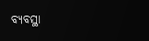ବ୍ୟବସ୍ଥା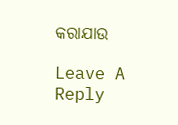କରାଯାଉ

Leave A Reply